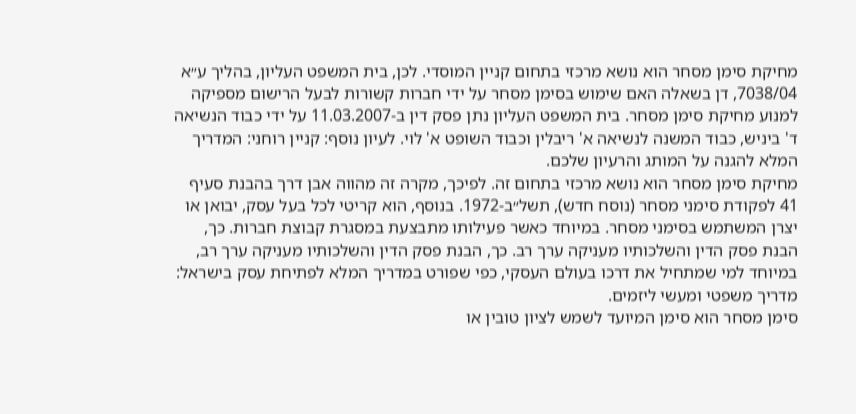מחיקת סימן מסחר הוא נושא מרכזי בתחום קניין המוסדי. לכן, בית המשפט העליון, בהליך ע״א 7038/04, דן בשאלה האם שימוש בסימן מסחר על ידי חברות קשורות לבעל הרישום מספיקה למנוע מחיקת סימן מסחר. בית המשפט העליון נתן פסק דין ב‑11.03.2007 על ידי כבוד הנשיאה ד' ביניש, כבוד המשנה לנשיאה א' ריבלין וכבוד השופט א' לוי. לעיון נוסף: קניין רוחני: המדריך המלא להגנה על המותג והרעיון שלכם.
מחיקת סימן מסחר הוא נושא מרכזי בתחום זה. לפיכך, מקרה זה מהווה אבן דרך בהבנת סעיף 41 לפקודת סימני מסחר (נוסח חדש), תשל״ב‑1972. בנוסף, הוא קריטי לכל בעל עסק, יבואן או יצרן המשתמש בסימני מסחר. במיוחד כאשר פעילותו מתבצעת במסגרת קבוצת חברות. כך, הבנת פסק הדין והשלכותיו מעניקה ערך רב. כך, הבנת פסק הדין והשלכותיו מעניקה ערך רב, במיוחד למי שמתחיל את דרכו בעולם העסקי, כפי שפורט במדריך המלא לפתיחת עסק בישראל: מדריך משפטי ומעשי ליזמים.
סימן מסחר הוא סימן המיועד לשמש לציון טובין או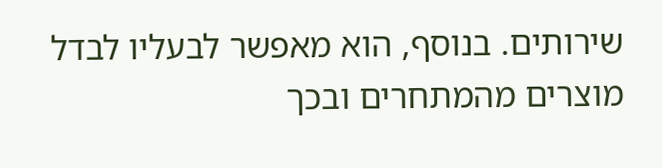שירותים. בנוסף, הוא מאפשר לבעליו לבדל מוצרים מהמתחרים ובכך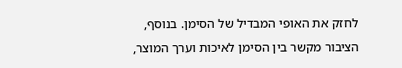לחזק את האופי המבדיל של הסימן. בנוסף, הציבור מקשר בין הסימן לאיכות וערך המוצר,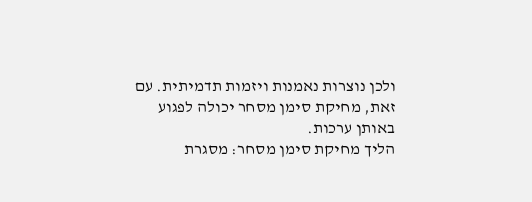ולכן נוצרות נאמנות ויזמות תדמיתית. עם זאת, מחיקת סימן מסחר יכולה לפגוע באותן ערכות.
הליך מחיקת סימן מסחר: מסגרת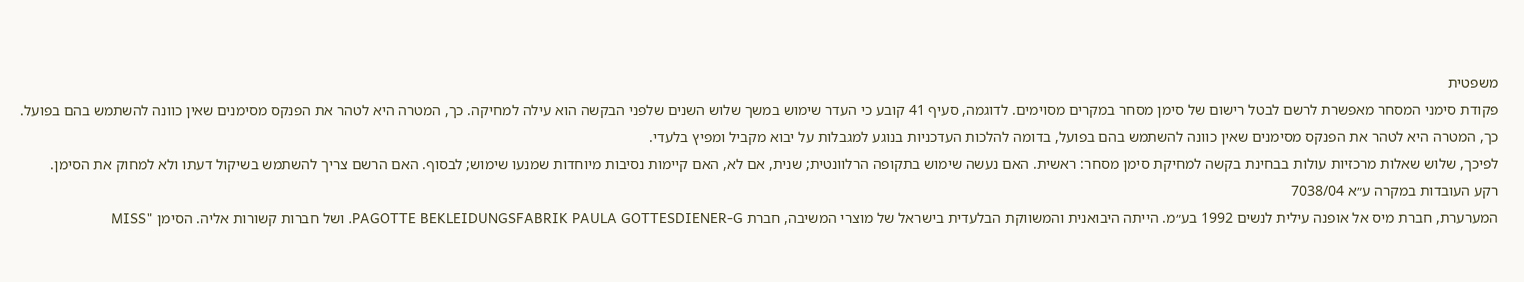משפטית
פקודת סימני המסחר מאפשרת לרשם לבטל רישום של סימן מסחר במקרים מסוימים. לדוגמה, סעיף 41 קובע כי העדר שימוש במשך שלוש השנים שלפני הבקשה הוא עילה למחיקה. כך, המטרה היא לטהר את הפנקס מסימנים שאין כוונה להשתמש בהם בפועל. כך, המטרה היא לטהר את הפנקס מסימנים שאין כוונה להשתמש בהם בפועל, בדומה להלכות העדכניות בנוגע למגבלות על יבוא מקביל ומפיץ בלעדי.
לפיכך, שלוש שאלות מרכזיות עולות בבחינת בקשה למחיקת סימן מסחר: ראשית. האם נעשה שימוש בתקופה הרלוונטית; שנית, אם לא, האם קיימות נסיבות מיוחדות שמנעו שימוש; לבסוף. האם הרשם צריך להשתמש בשיקול דעתו ולא למחוק את הסימן.
רקע העובדות במקרה ע״א 7038/04
המערערת, חברת מיס אל אופנה עילית לנשים 1992 בע״מ. הייתה היבואנית והמשווקת הבלעדית בישראל של מוצרי המשיבה, חברת PAGOTTE BEKLEIDUNGSFABRIK PAULA GOTTESDIENER‑G. ושל חברות קשורות אליה. הסימן "MISS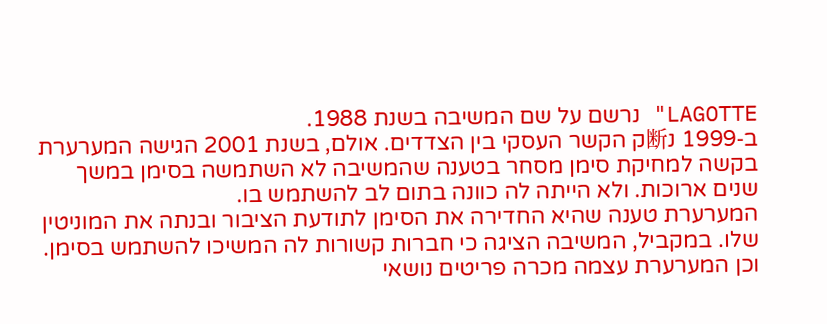LAGOTTE" נרשם על שם המשיבה בשנת 1988.
ב‑1999 נ断ק הקשר העסקי בין הצדדים. אולם, בשנת 2001 הגישה המערערת בקשה למחיקת סימן מסחר בטענה שהמשיבה לא השתמשה בסימן במשך שנים ארוכות. ולא הייתה לה כוונה בתום לב להשתמש בו.
המערערת טענה שהיא החדירה את הסימן לתודעת הציבור ובנתה את המוניטין שלו. במקביל, המשיבה הציגה כי חברות קשורות לה המשיכו להשתמש בסימן. וכן המערערת עצמה מכרה פריטים נושאי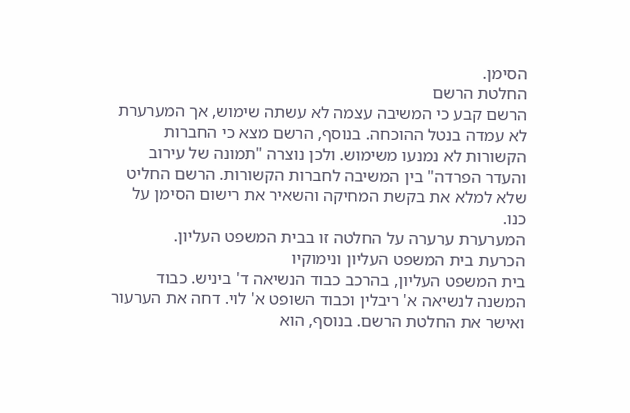הסימן.
החלטת הרשם
הרשם קבע כי המשיבה עצמה לא עשתה שימוש, אך המערערת לא עמדה בנטל ההוכחה. בנוסף, הרשם מצא כי החברות הקשורות לא נמנעו משימוש. ולכן נוצרה "תמונה של עירוב והעדר הפרדה" בין המשיבה לחברות הקשורות. הרשם החליט שלא למלא את בקשת המחיקה והשאיר את רישום הסימן על כנו.
המערערת ערערה על החלטה זו בבית המשפט העליון.
הכרעת בית המשפט העליון ונימוקיו
בית המשפט העליון, בהרכב כבוד הנשיאה ד' ביניש. כבוד המשנה לנשיאה א' ריבלין וכבוד השופט א' לוי. דחה את הערעור ואישר את החלטת הרשם. בנוסף, הוא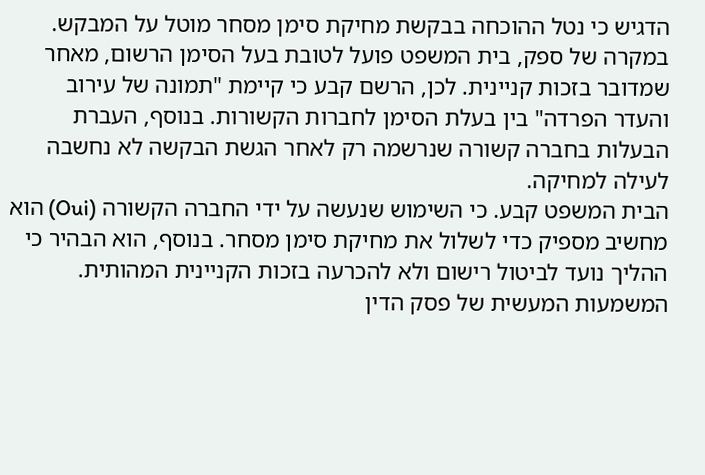הדגיש כי נטל ההוכחה בבקשת מחיקת סימן מסחר מוטל על המבקש.
במקרה של ספק, בית המשפט פועל לטובת בעל הסימן הרשום, מאחר שמדובר בזכות קניינית. לכן, הרשם קבע כי קיימת "תמונה של עירוב והעדר הפרדה" בין בעלת הסימן לחברות הקשורות. בנוסף, העברת הבעלות בחברה קשורה שנרשמה רק לאחר הגשת הבקשה לא נחשבה לעילה למחיקה.
הבית המשפט קבע. כי השימוש שנעשה על ידי החברה הקשורה (Oui) הוא מחשיב מספיק כדי לשלול את מחיקת סימן מסחר. בנוסף, הוא הבהיר כי ההליך נועד לביטול רישום ולא להכרעה בזכות הקניינית המהותית.
המשמעות המעשית של פסק הדין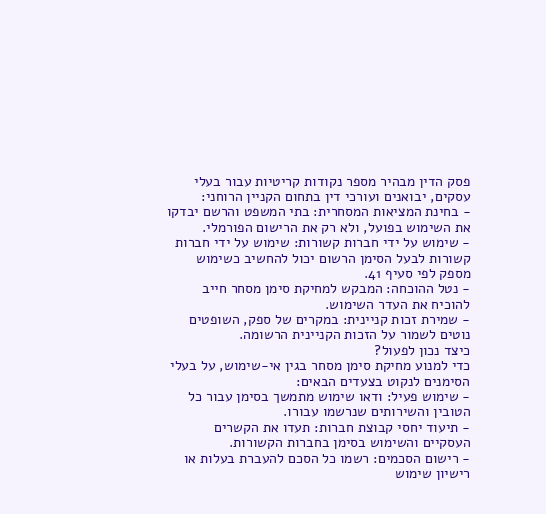פסק הדין מבהיר מספר נקודות קריטיות עבור בעלי עסקים, יבואנים ועורכי דין בתחום הקניין הרוחני:
- בחינת המציאות המסחרית: בתי המשפט והרשם יבדקו את השימוש בפועל, ולא רק את הרישום הפורמלי.
- שימוש על ידי חברות קשורות: שימוש על ידי חברות קשורות לבעל הסימן הרשום יכול להחשיב כשימוש מספק לפי סעיף 41.
- נטל ההוכחה: המבקש למחיקת סימן מסחר חייב להוכיח את העדר השימוש.
- שמירת זכות קניינית: במקרים של ספק, השופטים נוטים לשמור על הזכות הקניינית הרשומה.
כיצד נכון לפעול?
כדי למנוע מחיקת סימן מסחר בגין אי‑שימוש, על בעלי הסימנים לנקוט בצעדים הבאים:
- שימוש פעיל: ודאו שימוש מתמשך בסימן עבור כל הטובין והשירותים שנרשמו עבורו.
- תיעוד יחסי קבוצת חברות: תעדו את הקשרים העסקיים והשימוש בסימן בחברות הקשורות.
- רישום הסכמים: רשמו כל הסכם להעברת בעלות או רישיון שימוש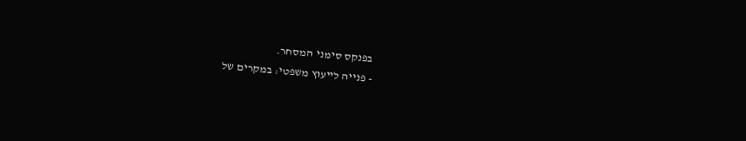בפנקס סימני המסחר.
- פנייה לייעוץ משפטי: במקרים של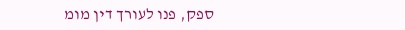ספק, פנו לעורך דין מומ